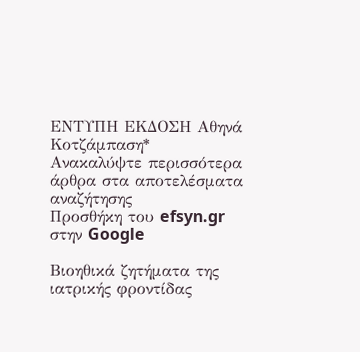ΕΝΤΥΠΗ ΕΚΔΟΣΗ Αθηνά Κοτζάμπαση*
Ανακαλύψτε περισσότερα άρθρα στα αποτελέσματα αναζήτησης
Προσθήκη του efsyn.gr στην Google

Βιοηθικά ζητήματα της ιατρικής φροντίδας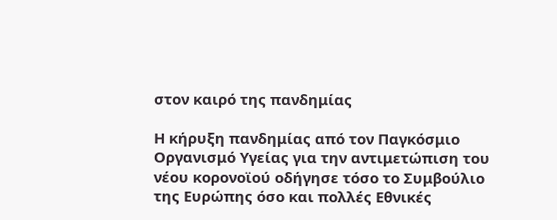στον καιρό της πανδημίας

Η κήρυξη πανδημίας από τον Παγκόσμιο Οργανισμό Υγείας για την αντιμετώπιση του νέου κορονοϊού οδήγησε τόσο το Συμβούλιο της Ευρώπης όσο και πολλές Εθνικές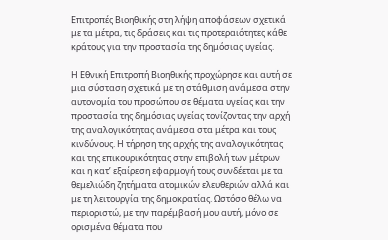Επιτροπές Βιοηθικής στη λήψη αποφάσεων σχετικά με τα μέτρα, τις δράσεις και τις προτεραιότητες κάθε κράτους για την προστασία της δημόσιας υγείας.

Η Εθνική Επιτροπή Βιοηθικής προχώρησε και αυτή σε μια σύσταση σχετικά με τη στάθμιση ανάμεσα στην αυτονομία του προσώπου σε θέματα υγείας και την προστασία της δημόσιας υγείας τονίζοντας την αρχή της αναλογικότητας ανάμεσα στα μέτρα και τους κινδύνους. Η τήρηση της αρχής της αναλογικότητας και της επικουρικότητας στην επιβολή των μέτρων και η κατ’ εξαίρεση εφαρμογή τους συνδέεται με τα θεμελιώδη ζητήματα ατομικών ελευθεριών αλλά και με τη λειτουργία της δημοκρατίας. Ωστόσο θέλω να περιοριστώ, με την παρέμβασή μου αυτή, μόνο σε ορισμένα θέματα που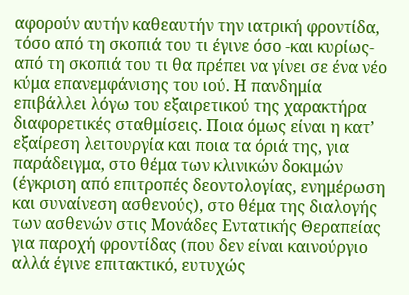αφορούν αυτήν καθεαυτήν την ιατρική φροντίδα, τόσο από τη σκοπιά του τι έγινε όσο -και κυρίως- από τη σκοπιά του τι θα πρέπει να γίνει σε ένα νέο κύμα επανεμφάνισης του ιού. Η πανδημία επιβάλλει λόγω του εξαιρετικού της χαρακτήρα διαφορετικές σταθμίσεις. Ποια όμως είναι η κατ’ εξαίρεση λειτουργία και ποια τα όριά της, για παράδειγμα, στο θέμα των κλινικών δοκιμών (έγκριση από επιτροπές δεοντολογίας, ενημέρωση και συναίνεση ασθενούς), στο θέμα της διαλογής των ασθενών στις Μονάδες Εντατικής Θεραπείας για παροχή φροντίδας (που δεν είναι καινούργιο αλλά έγινε επιτακτικό, ευτυχώς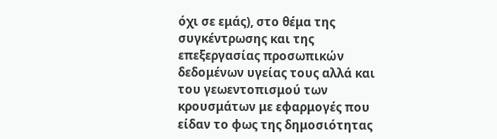όχι σε εμάς), στο θέμα της συγκέντρωσης και της επεξεργασίας προσωπικών δεδομένων υγείας τους αλλά και του γεωεντοπισμού των κρουσμάτων με εφαρμογές που είδαν το φως της δημοσιότητας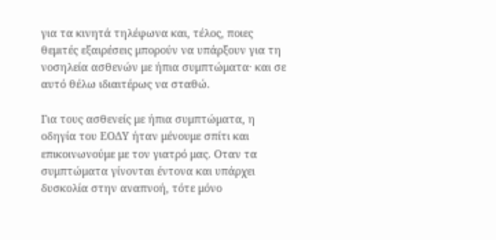για τα κινητά τηλέφωνα και, τέλος, ποιες θεμιτές εξαιρέσεις μπορούν να υπάρξουν για τη νοσηλεία ασθενών με ήπια συμπτώματα· και σε αυτό θέλω ιδιαιτέρως να σταθώ.

Για τους ασθενείς με ήπια συμπτώματα, η οδηγία του ΕΟΔΥ ήταν μένουμε σπίτι και επικοινωνούμε με τον γιατρό μας. Οταν τα συμπτώματα γίνονται έντονα και υπάρχει δυσκολία στην αναπνοή, τότε μόνο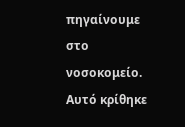πηγαίνουμε στο νοσοκομείο. Αυτό κρίθηκε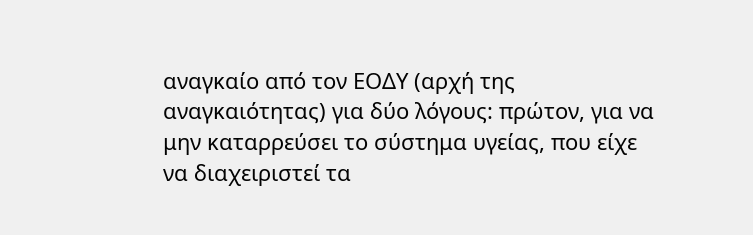αναγκαίο από τον ΕΟΔΥ (αρχή της αναγκαιότητας) για δύο λόγους: πρώτον, για να μην καταρρεύσει το σύστημα υγείας, που είχε να διαχειριστεί τα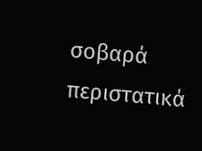σοβαρά περιστατικά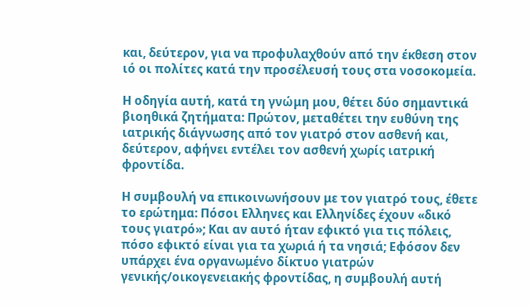και, δεύτερον, για να προφυλαχθούν από την έκθεση στον ιό οι πολίτες κατά την προσέλευσή τους στα νοσοκομεία.

Η οδηγία αυτή, κατά τη γνώμη μου, θέτει δύο σημαντικά βιοηθικά ζητήματα: Πρώτον, μεταθέτει την ευθύνη της ιατρικής διάγνωσης από τον γιατρό στον ασθενή και, δεύτερον, αφήνει εντέλει τον ασθενή χωρίς ιατρική φροντίδα.

Η συμβουλή να επικοινωνήσουν με τον γιατρό τους, έθετε το ερώτημα: Πόσοι Ελληνες και Ελληνίδες έχουν «δικό τους γιατρό»; Και αν αυτό ήταν εφικτό για τις πόλεις, πόσο εφικτό είναι για τα χωριά ή τα νησιά; Εφόσον δεν υπάρχει ένα οργανωμένο δίκτυο γιατρών γενικής/οικογενειακής φροντίδας, η συμβουλή αυτή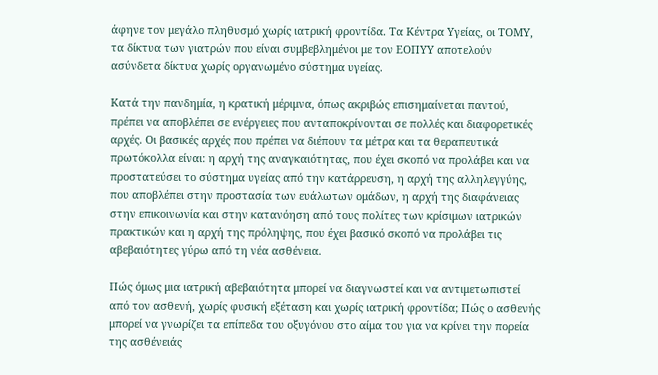άφηνε τον μεγάλο πληθυσμό χωρίς ιατρική φροντίδα. Τα Κέντρα Υγείας, οι ΤΟΜΥ, τα δίκτυα των γιατρών που είναι συμβεβλημένοι με τον ΕΟΠΥΥ αποτελούν ασύνδετα δίκτυα χωρίς οργανωμένο σύστημα υγείας.

Κατά την πανδημία, η κρατική μέριμνα, όπως ακριβώς επισημαίνεται παντού, πρέπει να αποβλέπει σε ενέργειες που ανταποκρίνονται σε πολλές και διαφορετικές αρχές. Οι βασικές αρχές που πρέπει να διέπουν τα μέτρα και τα θεραπευτικά πρωτόκολλα είναι: η αρχή της αναγκαιότητας, που έχει σκοπό να προλάβει και να προστατεύσει το σύστημα υγείας από την κατάρρευση, η αρχή της αλληλεγγύης, που αποβλέπει στην προστασία των ευάλωτων ομάδων, η αρχή της διαφάνειας στην επικοινωνία και στην κατανόηση από τους πολίτες των κρίσιμων ιατρικών πρακτικών και η αρχή της πρόληψης, που έχει βασικό σκοπό να προλάβει τις αβεβαιότητες γύρω από τη νέα ασθένεια.

Πώς όμως μια ιατρική αβεβαιότητα μπορεί να διαγνωστεί και να αντιμετωπιστεί από τον ασθενή, χωρίς φυσική εξέταση και χωρίς ιατρική φροντίδα; Πώς ο ασθενής μπορεί να γνωρίζει τα επίπεδα του οξυγόνου στο αίμα του για να κρίνει την πορεία της ασθένειάς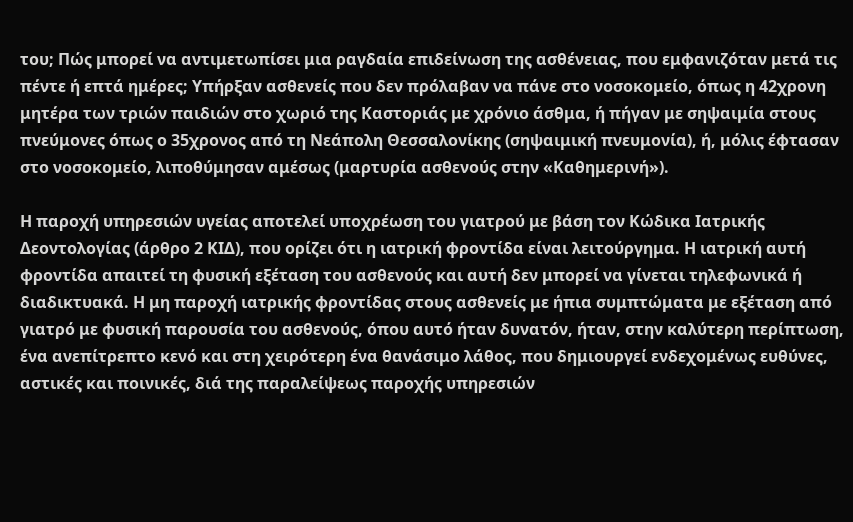του; Πώς μπορεί να αντιμετωπίσει μια ραγδαία επιδείνωση της ασθένειας, που εμφανιζόταν μετά τις πέντε ή επτά ημέρες; Υπήρξαν ασθενείς που δεν πρόλαβαν να πάνε στο νοσοκομείο, όπως η 42χρονη μητέρα των τριών παιδιών στο χωριό της Καστοριάς με χρόνιο άσθμα, ή πήγαν με σηψαιμία στους πνεύμονες όπως ο 35χρονος από τη Νεάπολη Θεσσαλονίκης (σηψαιμική πνευμονία), ή, μόλις έφτασαν στο νοσοκομείο, λιποθύμησαν αμέσως (μαρτυρία ασθενούς στην «Καθημερινή»).

Η παροχή υπηρεσιών υγείας αποτελεί υποχρέωση του γιατρού με βάση τον Κώδικα Ιατρικής Δεοντολογίας (άρθρο 2 ΚΙΔ), που ορίζει ότι η ιατρική φροντίδα είναι λειτούργημα. Η ιατρική αυτή φροντίδα απαιτεί τη φυσική εξέταση του ασθενούς και αυτή δεν μπορεί να γίνεται τηλεφωνικά ή διαδικτυακά. Η μη παροχή ιατρικής φροντίδας στους ασθενείς με ήπια συμπτώματα με εξέταση από γιατρό με φυσική παρουσία του ασθενούς, όπου αυτό ήταν δυνατόν, ήταν, στην καλύτερη περίπτωση, ένα ανεπίτρεπτο κενό και στη χειρότερη ένα θανάσιμο λάθος, που δημιουργεί ενδεχομένως ευθύνες, αστικές και ποινικές, διά της παραλείψεως παροχής υπηρεσιών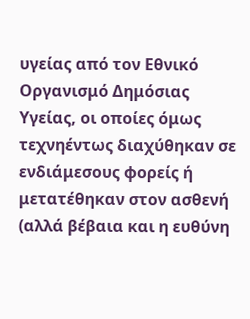υγείας από τον Εθνικό Οργανισμό Δημόσιας Υγείας, οι οποίες όμως τεχνηέντως διαχύθηκαν σε ενδιάμεσους φορείς ή μετατέθηκαν στον ασθενή (αλλά βέβαια και η ευθύνη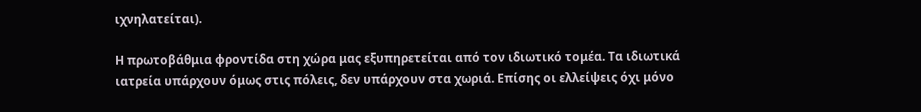ιχνηλατείται).

Η πρωτοβάθμια φροντίδα στη χώρα μας εξυπηρετείται από τον ιδιωτικό τομέα. Τα ιδιωτικά ιατρεία υπάρχουν όμως στις πόλεις, δεν υπάρχουν στα χωριά. Επίσης οι ελλείψεις όχι μόνο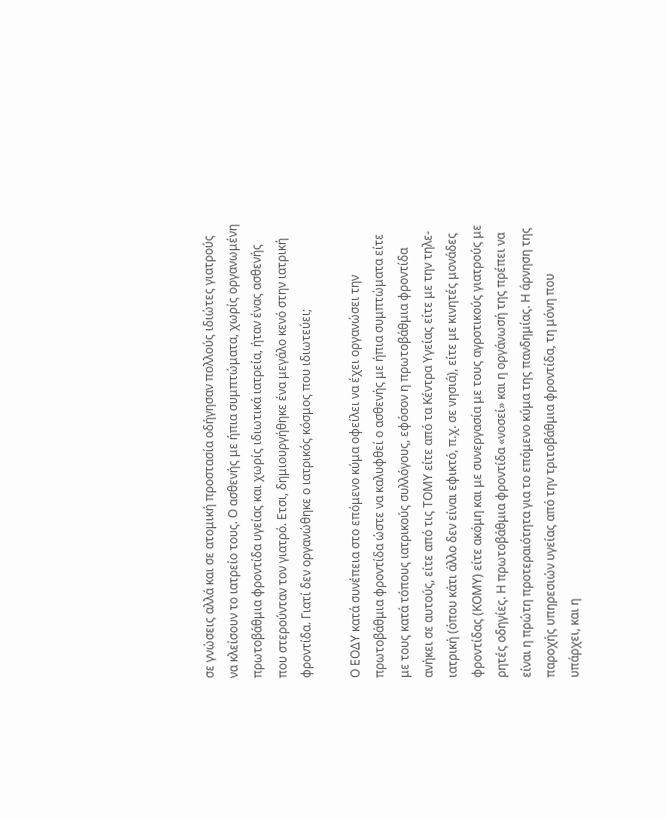σε γνώσεις αλλά και σε ατομική προστασία οδήγησαν πολλούς ιδιώτες γιατρούς να κλείσουν το ιατρείο τους. Ο ασθενής με ήπια συμπτώματα, χωρίς οργανωμένη πρωτοβάθμια φροντίδα υγείας και χωρίς ιδιωτικά ιατρεία, ήταν ένας ασθενής που στερούνταν τον γιατρό. Ετσι, δημιουργήθηκε ένα μεγάλο κενό στην ιατρική φροντίδα. Γιατί δεν οργανώθηκε ο ιατρικός κόσμος που ιδιωτεύει;

Ο ΕΟΔΥ κατά συνέπεια στο επόμενο κύμα οφείλει να έχει οργανώσει την πρωτοβάθμια φροντίδα ώστε να καλυφθεί ο ασθενής με ήπια συμπτώματα είτε με τους κατά τόπους ιατρικούς συλλόγους, εφόσον η πρωτοβάθμια φροντίδα ανήκει σε αυτούς, είτε από τις ΤΟΜΥ είτε από τα Κέντρα Υγείας είτε με την τηλε-ιατρική (όπου κάτι άλλο δεν είναι εφικτό, π.χ. σε νησιά), είτε με κινητές μονάδες φροντίδας (ΚΟΜΥ) είτε ακόμη και με συνεργασία με τους αγροτικούς γιατρούς με ρητές οδηγίες. Η πρωτοβάθμια φροντίδα «νοσεί» και η οργάνωσή της πρέπει να είναι η πρώτη προτεραιότητα για το επόμενο κύμα της πανδημίας. Η άρνηση της παροχής υπηρεσιών υγείας από την τριτοβάθμια φροντίδα, τη μόνη που υπάρχει, και η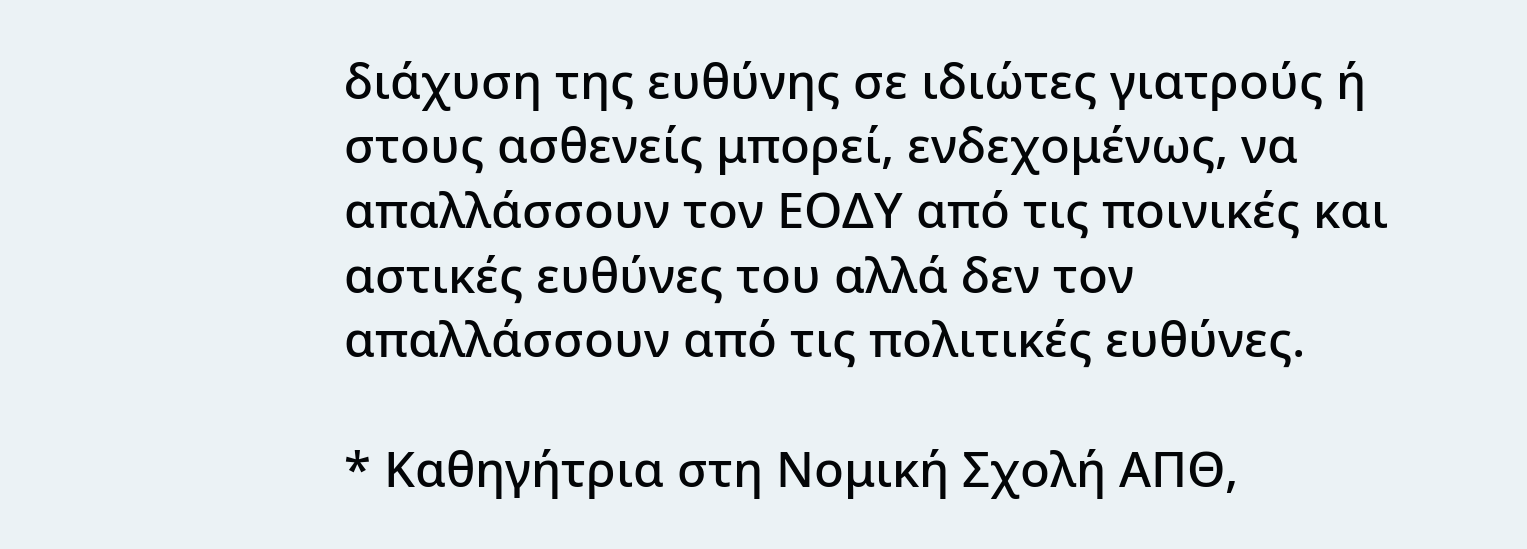διάχυση της ευθύνης σε ιδιώτες γιατρούς ή στους ασθενείς μπορεί, ενδεχομένως, να απαλλάσσουν τον ΕΟΔΥ από τις ποινικές και αστικές ευθύνες του αλλά δεν τον απαλλάσσουν από τις πολιτικές ευθύνες.

* Καθηγήτρια στη Νομική Σχολή ΑΠΘ,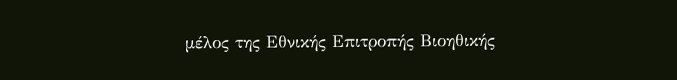μέλος της Εθνικής Επιτροπής Βιοηθικής